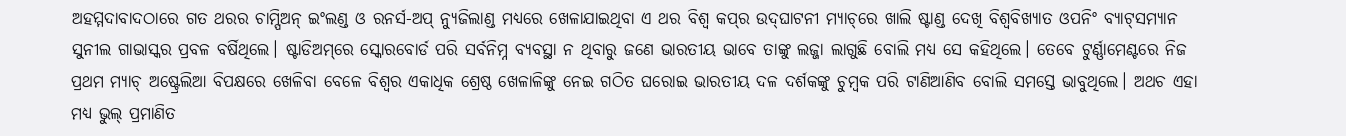ଅହମ୍ମଦାବାଦଠାରେ ଗତ ଥରର ଚାମ୍ପିଅନ୍ ଇଂଲଣ୍ଡ ଓ ରନର୍ସ-ଅପ୍ ନ୍ୟୁଜିଲାଣ୍ଡ ମଧ୍ୟରେ ଖେଳାଯାଇଥିବା ଏ ଥର ବିଶ୍ବ କପ୍‌ର ଉଦ୍‌ଘାଟନୀ ମ୍ୟାଚ୍‌ରେ ଖାଲି ଷ୍ଟାଣ୍ଡ ଦେଖି ବିଶ୍ବବିଖ୍ୟାତ ଓପନିଂ ବ୍ୟାଟ୍‌ସମ୍ୟାନ ସୁନୀଲ ଗାଭାସ୍କର ପ୍ରବଳ ବର୍ଷିଥିଲେ। ଷ୍ଟାଡିଅମ୍‌ରେ ସ୍କୋରବୋର୍ଡ ପରି ସର୍ବନିମ୍ନ ବ୍ୟବସ୍ଥା ନ ଥିବାରୁ ଜଣେ ଭାରତୀୟ ଭାବେ ତାଙ୍କୁ ଲଜ୍ଜା ଲାଗୁଛି ବୋଲି ମଧ୍ୟ ସେ କହିଥିଲେ। ତେବେ ଟୁର୍ଣ୍ଣାମେଣ୍ଟରେ ନିଜ ପ୍ରଥମ ମ୍ୟାଚ୍ ଅଷ୍ଟ୍ରେଲିଆ ବିପକ୍ଷରେ ଖେଳିବା ବେଳେ ବିଶ୍ବର ଏକାଧିକ ଶ୍ରେଷ୍ଠ ଖେଳାଳିଙ୍କୁ ନେଇ ଗଠିତ ଘରୋଇ ଭାରତୀୟ ଦଳ ଦର୍ଶକଙ୍କୁ ଚୁମ୍ବକ ପରି ଟାଣିଆଣିବ ବୋଲି ସମସ୍ତେ ଭାବୁଥିଲେ। ଅଥଚ ଏହା ମଧ୍ୟ ଭୁଲ୍‌ ପ୍ରମାଣିତ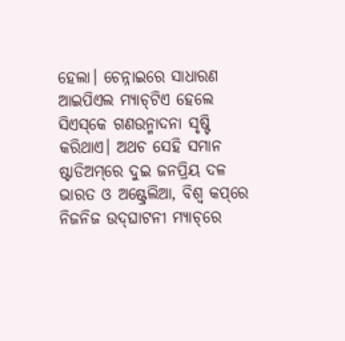ହେଲା। ଚେନ୍ନାଇରେ ସାଧାରଣ ଆଇପିଏଲ ମ୍ୟାଚ୍‌ଟିଏ ହେଲେ ସିଏସ୍‌କେ ଗଣଉନ୍ମାଦନା ସୃଷ୍ଟି କରିଥାଏ। ଅଥଚ ସେହି ସମାନ ଷ୍ଟାଡିଅମ୍‌ରେ ଦୁଇ ଜନପ୍ରିୟ ଦଳ ଭାରତ ଓ ଅଷ୍ଟ୍ରେଲିଆ, ବିଶ୍ବ କପ୍‌ରେ ନିଜନିଜ ଉଦ୍‌ଘାଟନୀ ମ୍ୟାଚ୍‌ରେ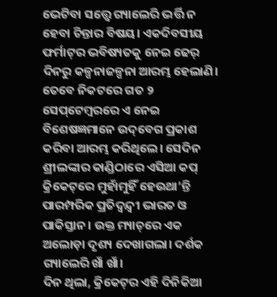ଭେଟିବା ସତ୍ତ୍ବେ ଗ୍ୟାଲେରି ଭର୍ତ୍ତି ନ ହେବା ଚିନ୍ତାର ବିଷୟ। ଏକଦିବସୀୟ ଫର୍ମାଟ୍‌ର ଭବିଷ୍ୟତକୁ ନେଇ ଢେର୍ ଦିନରୁ କଳ୍ପନାଜଳ୍ପନା ଆରମ୍ଭ ହେଲାଣି। ତେବେ ନିକଟରେ ଗତ ୨ ସେପ୍‌ଟେମ୍ବରରେ ଏ ନେଇ ବିଶେଷଜ୍ଞମାନେ ଉଦ୍‌ବେଗ ପ୍ରକାଶ କରିବା ଆରମ୍ଭ କରିଥିଲେ। ସେଦିନ ଶ୍ରୀଲଙ୍କାର କାଣ୍ଡିଠାରେ ଏସିଆ କପ୍ କ୍ରିକେଟ୍‌ରେ ମୁହାଁମୁହିଁ ହେଉଥା’ନ୍ତି ପାରମ୍ପରିକ ପ୍ରତିଦ୍ବନ୍ଦ୍ବୀ ଭାରତ ଓ ପାକିସ୍ତାନ। ଉକ୍ତ ମ୍ୟାଚ୍‌ରେ ଏକ ଅଲୋଡ଼ା ଦୃଶ୍ୟ ଦେଖାଗଲା। ଦର୍ଶକ ଗ୍ୟାଲେରି ଖାଁ ଖାଁ।
ଦିନ ଥିଲା, କ୍ରିକେଟ୍‌ର ଏହି ଦିନିକିଆ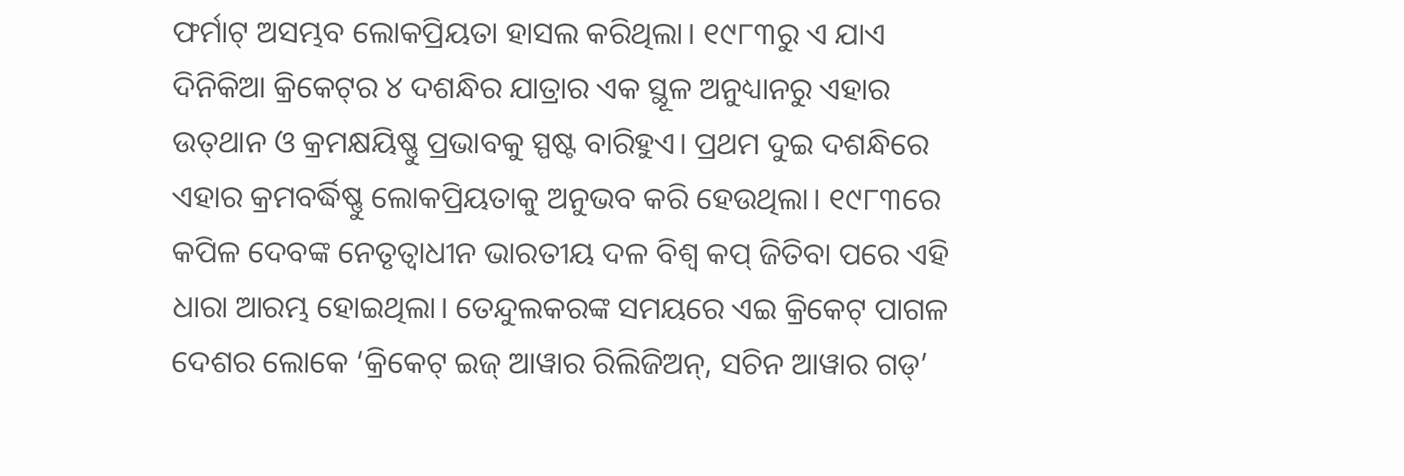ଫର୍ମାଟ୍ ଅସମ୍ଭବ ଲୋକପ୍ରିୟତା ହାସଲ କରିଥିଲା। ୧୯୮୩ରୁ ଏ ଯାଏ ଦିନିକିଆ କ୍ରିକେଟ୍‌ର ୪ ଦଶନ୍ଧିର ଯାତ୍ରାର ଏକ ସ୍ଥୂଳ ଅନୁଧ୍ୟାନରୁ ଏହାର ଉତ୍‌ଥାନ ଓ କ୍ରମକ୍ଷୟିଷ୍ଣୁ ପ୍ରଭାବକୁ ସ୍ପଷ୍ଟ ବାରିହୁଏ। ପ୍ରଥମ ଦୁଇ ଦଶନ୍ଧିରେ ଏହାର କ୍ରମବର୍ଦ୍ଧିଷ୍ଣୁ ଲୋକପ୍ରିୟତାକୁ ଅନୁଭବ କରି ହେଉଥିଲା। ୧୯୮୩ରେ କପିଳ ଦେବଙ୍କ ନେତୃତ୍ବାଧୀନ ଭାରତୀୟ ଦଳ ବିଶ୍ବ କପ୍‌ ଜିତିବା ପରେ ଏହି ଧାରା ଆରମ୍ଭ ହୋଇଥିଲା। ତେନ୍ଦୁଲକରଙ୍କ ସମୟରେ ଏଇ କ୍ରିକେଟ୍‌ ପାଗଳ ଦେଶର ଲୋକେ ‘କ୍ରିକେଟ୍ ଇଜ୍ ଆୱାର ରିଲିଜିଅନ୍, ସଚିନ ଆୱାର ଗଡ୍’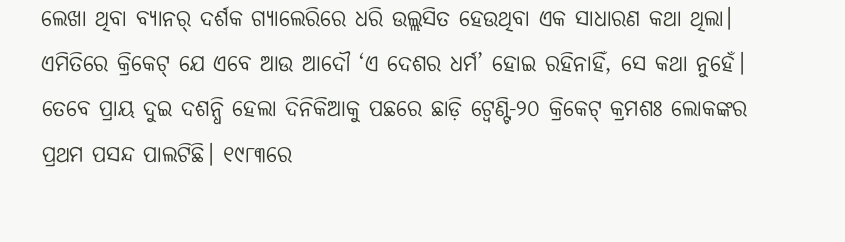ଲେଖା ଥିବା ବ୍ୟାନର୍‌ ଦର୍ଶକ ଗ୍ୟାଲେରିରେ ଧରି ଉଲ୍ଲସିତ ହେଉଥିବା ଏକ ସାଧାରଣ କଥା ଥିଲା। ଏମିତିରେ କ୍ରିକେଟ୍ ଯେ ଏବେ ଆଉ ଆଦୌ ‘ଏ ଦେଶର ଧର୍ମ’ ହୋଇ ରହିନାହିଁ, ସେ କଥା ନୁହେଁ। ତେବେ ପ୍ରାୟ ଦୁଇ ଦଶନ୍ଧି ହେଲା ଦିନିକିଆକୁ ପଛରେ ଛାଡ଼ି ଟ୍ୱେଣ୍ଟି-୨୦ କ୍ରିକେଟ୍ କ୍ରମଶଃ ଲୋକଙ୍କର ପ୍ରଥମ ପସନ୍ଦ ପାଲଟିଛି। ୧୯୮୩ରେ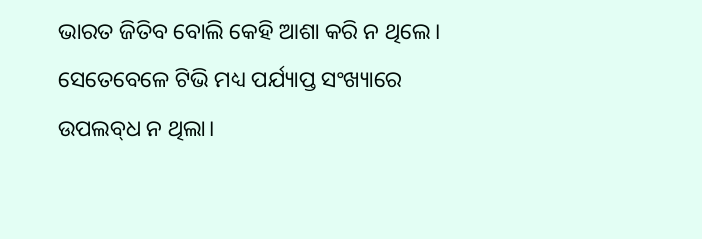ଭାରତ ଜିତିବ ବୋଲି କେହି ଆଶା କରି ନ ଥିଲେ। ସେତେବେଳେ ଟିଭି ମଧ୍ୟ ପର୍ଯ୍ୟାପ୍ତ ସଂଖ୍ୟାରେ ଉପଲବ୍‌ଧ ନ ଥିଲା।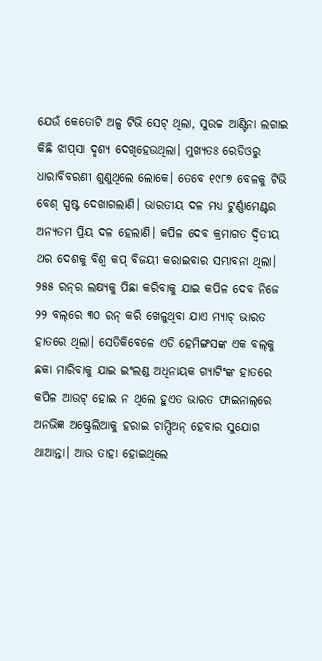ଯେଉଁ କେତୋଟି ଅଳ୍ପ ଟିଭି ସେଟ୍ ଥିଲା, ସୁଉଚ୍ଚ ଆଣ୍ଟିନା ଲଗାଇ କିଛି ଝାପ୍‌ସା ଦୃଶ୍ୟ ଦେଖିହେଉଥିଲା। ମୁଖ୍ୟତଃ ରେଡିଓରୁ ଧାରାବିବରଣୀ ଶୁଣୁଥିଲେ ଲୋକେ। ତେବେ ୧୯୮୭ ବେଳକୁ ଟିଭି ବେଶ୍ ସ୍ପଷ୍ଟ ଦେଖାଗଲାଣି। ଭାରତୀୟ ଦଳ ମଧ୍ୟ ଟୁର୍ଣ୍ଣାମେଣ୍ଟର ଅନ୍ୟତମ ପ୍ରିୟ ଦଳ ହେଲାଣି। କପିଳ ଦେବ କ୍ରମାଗତ ଦ୍ବିତୀୟ ଥର ଦେଶକୁ ବିଶ୍ବ କପ୍ ବିଜୟୀ କରାଇବାର ସମ୍ଭାବନା ଥିଲା। ୨୫୫ ରନ୍‌ର ଲକ୍ଷ୍ୟକୁ ପିଛା କରିବାକୁ ଯାଇ କପିଳ ଦେବ ନିଜେ ୨୨ ବଲ୍‌ରେ ୩୦ ରନ୍‌ କରି ଖେଳୁଥିବା ଯାଏ ମ୍ୟାଚ୍‌ ଭାରତ ହାତରେ ଥିଲା। ସେତିକିବେଳେ ଏଡି ହେମିଙ୍ଗସଙ୍କ ଏକ ବଲ୍‌କୁ ଛକା ମାରିବାକୁ ଯାଇ ଇଂଲଣ୍ଡ ଅଧିନାୟକ ଗ୍ୟାଟିଂଙ୍କ ହାତରେ କପିଳ ଆଉଟ୍‌ ହୋଇ ନ ଥିଲେ ହୁଏତ ଭାରତ ଫାଇନାଲ୍‌ରେ ଅନଭିଜ୍ଞ ଅଷ୍ଟ୍ରେଲିଆକୁ ହରାଇ ଚାମ୍ପିଅନ୍ ହେବାର ସୁଯୋଗ ଥାଆନ୍ତା। ଆଉ ତାହା ହୋଇଥିଲେ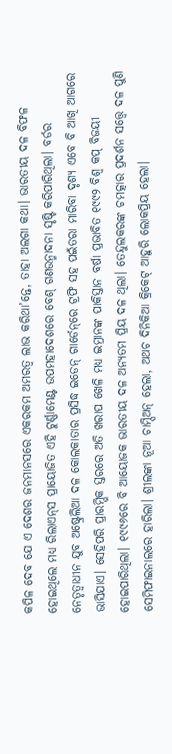କପିଳ ଦେବ ଯେ ଏ ଦେଶର ଜନମାନସରେ ଏକରକମ ଅମରତ୍ବ ଲାଭ କରିଥା’ନ୍ତେ, ତାହା ଅଲଗା କଥା। ଭାରତୀୟ ଦଳ ବିଫଳ ହୋଇଥିଲେ ମଧ୍ୟ ରିଲାଏନ୍‌ସ ପ୍ରାୟୋଜିତ ଏହି ଟୁର୍ଣ୍ଣାମେଣ୍ଟ ଉପମହାଦେଶରେ ବେଶ୍‌ ଗଣଉନ୍ମାଦନା ସୃଷ୍ଟି କରିପାରିଥିଲା। ବର୍ଡର ନେତୃତ୍ବାଧୀନ ଯୁବ ଅଷ୍ଟ୍ରେଲିଆ ଦଳ କୋଲକାତାର ପ୍ରସିଦ୍ଧ ଇଡେନ୍‌ ଗାର୍ଡେନ୍‌ରେ ଟ୍ରଫି ସହ ପଇଁତରା ମାରିବା ଦୃଶ୍ୟ ଏବେ ବି ଆଖି ଆଗରେ ଭାସିଯାଏ। ସେହିପରି ପ୍ରାରମ୍ଭିକ ସ୍ତରରେ ଅତି ଖରାପ ଖେଳି ମଧ୍ୟ ଇମ୍ରାନଙ୍କ ପାକିସ୍ତାନ ବର୍ଷା ପ୍ରଭାବିତ ୧୯୯୨ ବିଶ୍ବ କପ୍ ବିଜୟୀ ହୋଇପାରିଥିଲା। ୧୯୯୬ରେ ବି ଆୟୋଜକ ଭାରତୀୟ ଦଳ ଅନ୍ୟତମ ପ୍ରିୟ ଦଳ ଥିଲା। ତେନ୍ଦୁଲକରଙ୍କ ଚମତ୍କାର ପ୍ରଦର୍ଶନ ସତ୍ତ୍ବେ ଦଳ ପୁଣି ସେମିଫାଇନାଲରେ ହାରିଲା। ଶ୍ରୀଲଙ୍କା ନୂଆ ଚାମ୍ପିଅନ୍ ହେଲା, ଅଥଚ ଦିନିକିଆ କ୍ରିକେଟ୍ ଆହୁରି ଲୋକପ୍ରିୟ ହେଲା।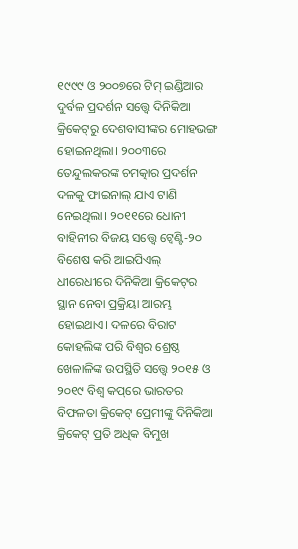୧୯୯୯ ଓ ୨୦୦୭ରେ ଟିମ୍‌ ଇଣ୍ଡିଆର ଦୁର୍ବଳ ପ୍ରଦର୍ଶନ ସତ୍ତ୍ବେ ଦିନିକିଆ କ୍ରିକେଟ୍‌ରୁ ଦେଶବାସୀଙ୍କର ମୋହଭଙ୍ଗ ହୋଇନଥିଲା। ୨୦୦୩ରେ ତେନ୍ଦୁଲକରଙ୍କ ଚମତ୍କାର ପ୍ରଦର୍ଶନ ଦଳକୁ ଫାଇନାଲ୍ ଯାଏ ଟାଣି ନେଇଥିଲା। ୨୦୧୧ରେ ଧୋନୀ ବାହିନୀର ବିଜୟ ସତ୍ତ୍ବେ ଟ୍ବେଣ୍ଟି-୨୦ ବିଶେଷ କରି ଆଇପିଏଲ୍‌ ଧୀରେଧୀରେ ଦିନିକିଆ କ୍ରିକେଟ୍‌ର ସ୍ଥାନ ନେବା ପ୍ରକ୍ରିୟା ଆରମ୍ଭ ହୋଇଥାଏ। ଦଳରେ ବିରାଟ କୋହଲିଙ୍କ ପରି ବିଶ୍ବର ଶ୍ରେଷ୍ଠ ଖେଳାଳିଙ୍କ ଉପସ୍ଥିତି ସତ୍ତ୍ବେ ୨୦୧୫ ଓ ୨୦୧୯ ବିଶ୍ବ କପ୍‌ରେ ଭାରତର ବିଫଳତା କ୍ରିକେଟ୍‌ ପ୍ରେମୀଙ୍କୁ ଦିନିକିଆ କ୍ରିକେଟ୍‌ ପ୍ରତି ଅଧିକ ବିମୁଖ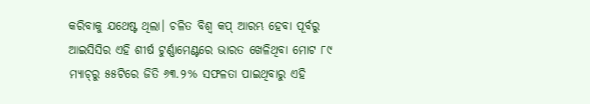କରିବାକୁ ଯଥେଷ୍ଟ ଥିଲା। ଚଳିତ ବିଶ୍ବ କପ୍‌ ଆରମ୍ଭ ହେବା ପୂର୍ବରୁ ଆଇସିସିର ଏହି ଶୀର୍ଷ ଟୁର୍ଣ୍ଣାମେଣ୍ଟରେ ଭାରତ ଖେଳିଥିବା ମୋଟ ୮୯ ମ୍ୟାଚ୍‌ରୁ ୫୫ଟିରେ ଜିତି ୬୩.୨% ସଫଳତା ପାଇଥିବାରୁ ଏହି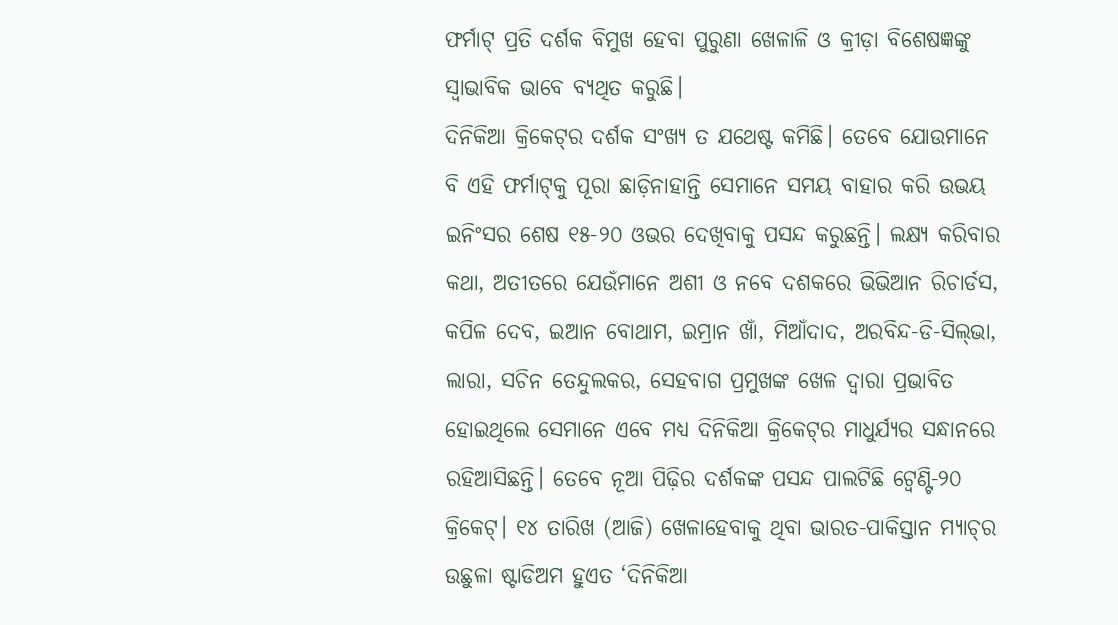ଫର୍ମାଟ୍‌ ପ୍ରତି ଦର୍ଶକ ବିମୁଖ ହେବା ପୁରୁଣା ଖେଳାଳି ଓ କ୍ରୀଡ଼ା ବିଶେଷଜ୍ଞଙ୍କୁ ସ୍ବାଭାବିକ ଭାବେ ବ୍ୟଥିତ କରୁଛି।
ଦିନିକିଆ କ୍ରିକେଟ୍‌ର ଦର୍ଶକ ସଂଖ୍ୟ ତ ଯଥେଷ୍ଟ କମିଛି। ତେବେ ଯୋଉମାନେ ବି ଏହି ଫର୍ମାଟ୍‌କୁ ପୂରା ଛାଡ଼ିନାହାନ୍ତି ସେମାନେ ସମୟ ବାହାର କରି ଉଭୟ ଇନିଂସର ଶେଷ ୧୫-୨୦ ଓଭର ଦେଖିବାକୁ ପସନ୍ଦ କରୁଛନ୍ତି। ଲକ୍ଷ୍ୟ କରିବାର କଥା, ଅତୀତରେ ଯେଉଁମାନେ ଅଶୀ ଓ ନବେ ଦଶକରେ ଭିଭିଆନ ରିଚାର୍ଡସ, କପିଳ ଦେବ, ଇଆନ ବୋଥାମ, ଇମ୍ରାନ ଖାଁ, ମିଆଁଦାଦ, ଅରବିନ୍ଦ-ଡି-ସିଲ୍‌ଭା, ଲାରା, ସଚିନ ତେନ୍ଦୁଲକର, ସେହବାଗ ପ୍ରମୁଖଙ୍କ ଖେଳ ଦ୍ବାରା ପ୍ରଭାବିତ ହୋଇଥିଲେ ସେମାନେ ଏବେ ମଧ୍ୟ ଦିନିକିଆ କ୍ରିକେଟ୍‌ର ମାଧୁର୍ଯ୍ୟର ସନ୍ଧାନରେ ରହିଆସିଛନ୍ତି। ତେବେ ନୂଆ ପିଢ଼ିର ଦର୍ଶକଙ୍କ ପସନ୍ଦ ପାଲଟିଛି ଟ୍ବେଣ୍ଟି-୨୦ କ୍ରିକେଟ୍। ୧୪ ତାରିଖ (ଆଜି) ଖେଳାହେବାକୁ ଥିବା ଭାରତ-ପାକିସ୍ତାନ ମ୍ୟାଚ୍‌ର ଉଛୁଳା ଷ୍ଟାଡିଅମ ହୁଏତ ‘ଦିନିକିଆ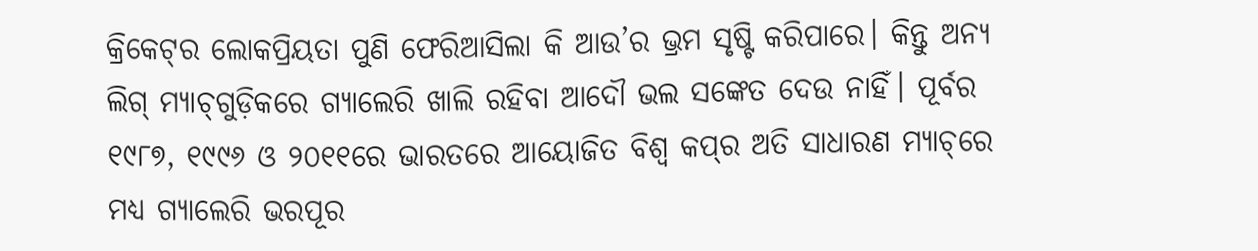କ୍ରିକେଟ୍‌ର ଲୋକପ୍ରିୟତା ପୁଣି ଫେରିଆସିଲା କି ଆଉ’ର ଭ୍ରମ ସୃଷ୍ଟି କରିପାରେ। କିନ୍ତୁ ଅନ୍ୟ ଲିଗ୍‌ ମ୍ୟାଚ୍‌ଗୁଡ଼ିକରେ ଗ୍ୟାଲେରି ଖାଲି ରହିବା ଆଦୌ ଭଲ ସଙ୍କେତ ଦେଉ ନାହିଁ। ପୂର୍ବର ୧୯୮୭, ୧୯୯୬ ଓ ୨୦୧୧ରେ ଭାରତରେ ଆୟୋଜିତ ବିଶ୍ବ କପ୍‌ର ଅତି ସାଧାରଣ ମ୍ୟାଚ୍‌ରେ ମଧ୍ୟ ଗ୍ୟାଲେରି ଭରପୂର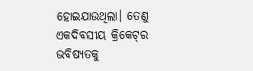ହୋଇଯାଉଥିଲା। ତେଣୁ ଏକଦିବସୀୟ କ୍ରିକେଟ୍‌ର ଭବିଷ୍ୟତକୁ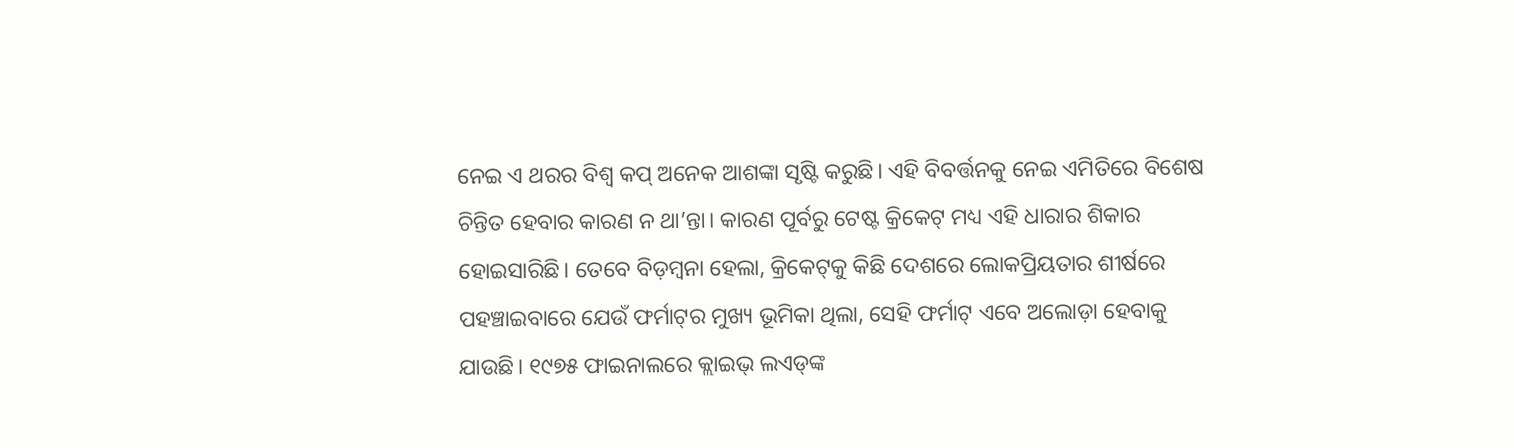ନେଇ ଏ ଥରର ବିଶ୍ବ କପ୍ ଅନେକ ଆଶଙ୍କା ସୃଷ୍ଟି କରୁଛି। ଏହି ବିବର୍ତ୍ତନକୁ ନେଇ ଏମିତିରେ ବିଶେଷ ଚିନ୍ତିତ ହେବାର କାରଣ ନ ଥା’ନ୍ତା। କାରଣ ପୂର୍ବରୁ ଟେଷ୍ଟ କ୍ରିକେଟ୍‌ ମଧ୍ୟ ଏହି ଧାରାର ଶିକାର ହୋଇସାରିଛି। ତେବେ ବିଡ଼ମ୍ବନା ହେଲା, କ୍ରିକେଟ୍‌କୁ କିଛି ଦେଶରେ ଲୋକପ୍ରିୟତାର ଶୀର୍ଷରେ ପହଞ୍ଚାଇବାରେ ଯେଉଁ ଫର୍ମାଟ୍‌ର ମୁଖ୍ୟ ଭୂମିକା ଥିଲା, ସେହି ଫର୍ମାଟ୍‌ ଏବେ ଅଲୋଡ଼ା ହେବାକୁ ଯାଉଛି। ୧୯୭୫ ଫାଇନାଲରେ କ୍ଲାଇଭ୍ ଲଏଡ୍‌ଙ୍କ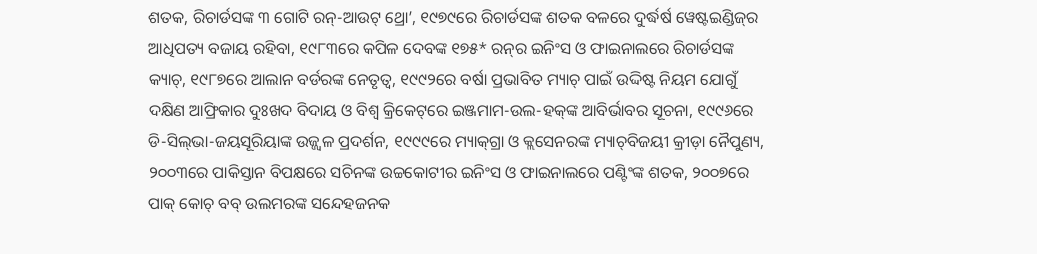ଶତକ, ରିଚାର୍ଡସଙ୍କ ୩ ଗୋଟି ରନ୍‌-ଆଉଟ୍ ଥ୍ରୋ’, ୧୯୭୯ରେ ରିଚାର୍ଡସଙ୍କ ଶତକ ବଳରେ ଦୁର୍ଦ୍ଧର୍ଷ ୱେଷ୍ଟଇଣ୍ଡିଜ୍‌ର ଆଧିପତ୍ୟ ବଜାୟ ରହିବା, ୧୯୮୩ରେ କପିଳ ଦେବଙ୍କ ୧୭୫* ରନ୍‌ର ଇନିଂସ ଓ ଫାଇନାଲରେ ରିଚାର୍ଡସଙ୍କ କ୍ୟାଚ୍, ୧୯୮୭ରେ ଆଲାନ ବର୍ଡରଙ୍କ ନେତୃତ୍ବ, ୧୯୯୨ରେ ବର୍ଷା ପ୍ରଭାବିତ ମ୍ୟାଚ୍‌ ପାଇଁ ଉଦ୍ଦିଷ୍ଟ ନିୟମ ଯୋଗୁଁ ଦକ୍ଷିଣ ଆଫ୍ରିକାର ଦୁଃଖଦ ବିଦାୟ ଓ ବିଶ୍ବ କ୍ରିକେଟ୍‌ରେ ଇଞ୍ଜମାମ-ଉଲ-ହକ୍‌ଙ୍କ ଆବିର୍ଭାବର ସୂଚନା, ୧୯୯୬ରେ ଡି-ସିଲ୍‌ଭା-ଜୟସୂରିୟାଙ୍କ ଉଜ୍ଜ୍ବଳ ପ୍ରଦର୍ଶନ, ୧୯୯୯ରେ ମ୍ୟାକ୍‌ଗ୍ରା ଓ କ୍ଲସେନରଙ୍କ ମ୍ୟାଚ୍‌ବିଜୟୀ କ୍ରୀଡ଼ା ନୈପୁଣ୍ୟ, ୨୦୦୩ରେ ପାକିସ୍ତାନ ବିପକ୍ଷରେ ସଚିନଙ୍କ ଉଚ୍ଚକୋଟୀର ଇନିଂସ ଓ ଫାଇନାଲରେ ପଣ୍ଟିଂଙ୍କ ଶତକ, ୨୦୦୭ରେ ପାକ୍ କୋଚ୍ ବବ୍‌ ଉଲମରଙ୍କ ସନ୍ଦେହଜନକ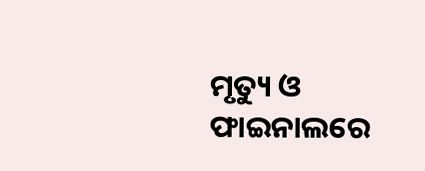ମୃତ୍ୟୁ ଓ ଫାଇନାଲରେ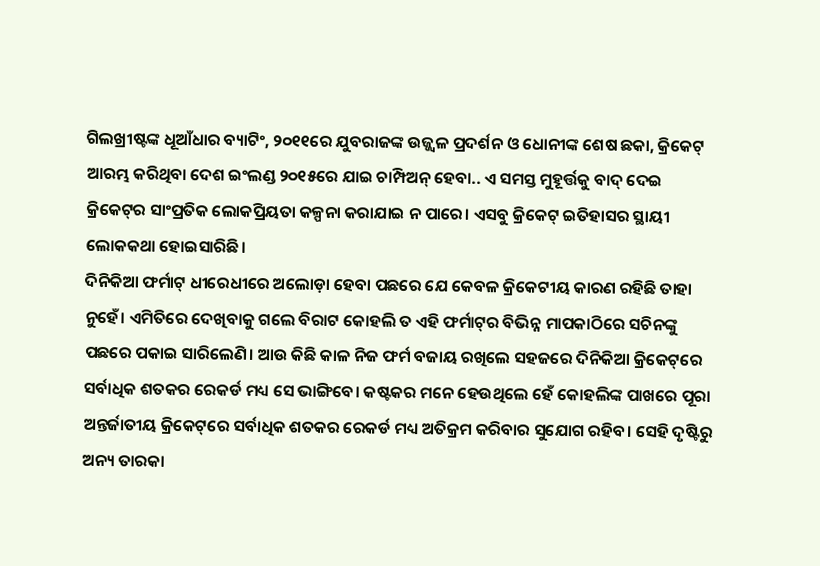ଗିଲଖ୍ରୀଷ୍ଟଙ୍କ ଧୂଆଁଧାର ବ୍ୟାଟିଂ, ୨୦୧୧ରେ ଯୁବରାଜଙ୍କ ଉଜ୍ଜ୍ବଳ ପ୍ରଦର୍ଶନ ଓ ଧୋନୀଙ୍କ ଶେଷ ଛକା, କ୍ରିକେଟ୍‌ ଆରମ୍ଭ କରିଥିବା ଦେଶ ଇଂଲଣ୍ଡ ୨୦୧୫ରେ ଯାଇ ଚାମ୍ପିଅନ୍ ହେବା.. ଏ ସମସ୍ତ ମୁହୂର୍ତ୍ତକୁ ବାଦ୍ ଦେଇ କ୍ରିକେଟ୍‌ର ସାଂପ୍ରତିକ ଲୋକପ୍ରିୟତା କଳ୍ପନା କରାଯାଇ ନ ପାରେ। ଏସବୁ କ୍ରିକେଟ୍‌ ଇତିହାସର ସ୍ଥାୟୀ ଲୋକକଥା ହୋଇସାରିଛି।
ଦିନିକିଆ ଫର୍ମାଟ୍‌ ଧୀରେଧୀରେ ଅଲୋଡ଼ା ହେବା ପଛରେ ଯେ କେବଳ କ୍ରିକେଟୀୟ କାରଣ ରହିଛି ତାହା ନୁହେଁ। ଏମିତିରେ ଦେଖିବାକୁ ଗଲେ ବିରାଟ କୋହଲି ତ ଏହି ଫର୍ମାଟ୍‌ର ବିଭିନ୍ନ ମାପକାଠିରେ ସଚିନଙ୍କୁ ପଛରେ ପକାଇ ସାରିଲେଣି। ଆଉ କିଛି କାଳ ନିଜ ଫର୍ମ ବଜାୟ ରଖିଲେ ସହଜରେ ଦିନିକିଆ କ୍ରିକେଟ୍‌ରେ ସର୍ବାଧିକ ଶତକର ରେକର୍ଡ ମଧ୍ୟ ସେ ଭାଙ୍ଗିବେ। କଷ୍ଟକର ମନେ ହେଉଥିଲେ ହେଁ କୋହଲିଙ୍କ ପାଖରେ ପୂରା ଅନ୍ତର୍ଜାତୀୟ କ୍ରିକେଟ୍‌ରେ ସର୍ବାଧିକ ଶତକର ରେକର୍ଡ ମଧ୍ୟ ଅତିକ୍ରମ କରିବାର ସୁଯୋଗ ରହିବ। ସେହି ଦୃଷ୍ଟିରୁ ଅନ୍ୟ ତାରକା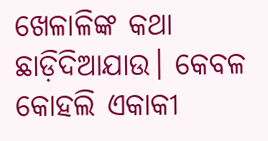ଖେଳାଳିଙ୍କ କଥା ଛାଡ଼ିଦିଆଯାଉ। କେବଳ କୋହଲି ଏକାକୀ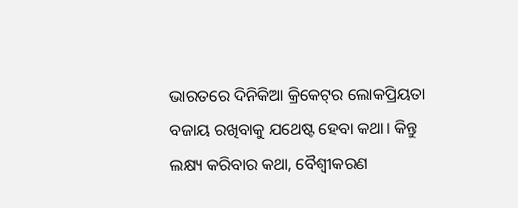ଭାରତରେ ଦିନିକିଆ କ୍ରିକେଟ୍‌ର ଲୋକପ୍ରିୟତା ବଜାୟ ରଖିବାକୁ ଯଥେଷ୍ଟ ହେବା କଥା। କିନ୍ତୁ ଲକ୍ଷ୍ୟ କରିବାର କଥା, ବୈଶ୍ବୀକରଣ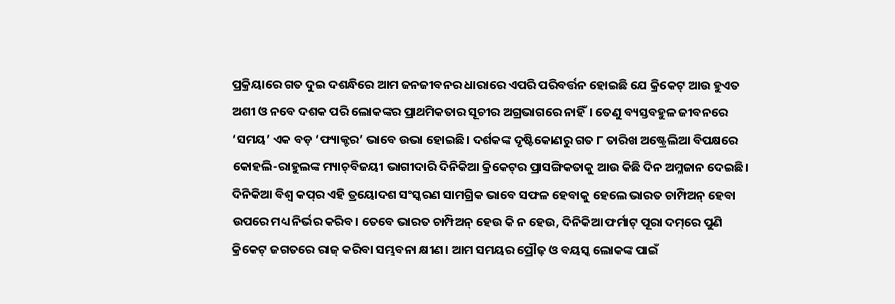ପ୍ରକ୍ରିୟାରେ ଗତ ଦୁଇ ଦଶନ୍ଧିରେ ଆମ ଜନଜୀବନର ଧାରାରେ ଏପରି ପରିବର୍ତ୍ତନ ହୋଇଛି ଯେ କ୍ରିକେଟ୍ ଆଉ ହୁଏତ ଅଶୀ ଓ ନବେ ଦଶକ ପରି ଲୋକଙ୍କର ପ୍ରାଥମିକତାର ସୂଚୀର ଅଗ୍ରଭାଗରେ ନାହିଁ। ତେଣୁ ବ୍ୟସ୍ତବହୁଳ ଜୀବନରେ ‘ସମୟ’ ଏକ ବଡ଼ ‘ଫ୍ୟାକ୍ଟର’ ଭାବେ ଉଭା ହୋଇଛି। ଦର୍ଶକଙ୍କ ଦୃଷ୍ଟିକୋଣରୁ ଗତ ୮ ତାରିଖ ଅଷ୍ଟ୍ରେଲିଆ ବିପକ୍ଷରେ କୋହଲି-ରାହୁଲଙ୍କ ମ୍ୟାଚ୍‌ବିଜୟୀ ଭାଗୀଦାରି ଦିନିକିଆ କ୍ରିକେଟ୍‌ର ପ୍ରାସଙ୍ଗିକତାକୁ ଆଉ କିଛି ଦିନ ଅମ୍ଳଜାନ ଦେଇଛି। ଦିନିକିଆ ବିଶ୍ବ କପ୍‌ର ଏହି ତ୍ରୟୋଦଶ ସଂସ୍କରଣ ସାମଗ୍ରିକ ଭାବେ ସଫଳ ହେବାକୁ ହେଲେ ଭାରତ ଚାମ୍ପିଅନ୍ ହେବା ଉପରେ ମଧ୍ୟ ନିର୍ଭର କରିବ। ତେବେ ଭାରତ ଚାମ୍ପିଅନ୍ ହେଉ କି ନ ହେଉ, ଦିନିକିଆ ଫର୍ମାଟ୍ ପୂରା ଦମ୍‌ରେ ପୁଣି କ୍ରିକେଟ୍‌ ଜଗତରେ ରାଜ୍ କରିବା ସମ୍ଭବନା କ୍ଷୀଣ। ଆମ ସମୟର ପ୍ରୌଢ଼ ଓ ବୟସ୍କ ଲୋକଙ୍କ ପାଇଁ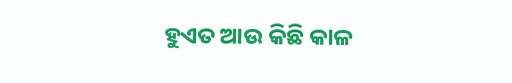ହୁଏତ ଆଉ କିଛି କାଳ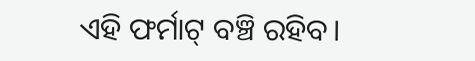ଏହି ଫର୍ମାଟ୍ ବଞ୍ଚି ରହିବ।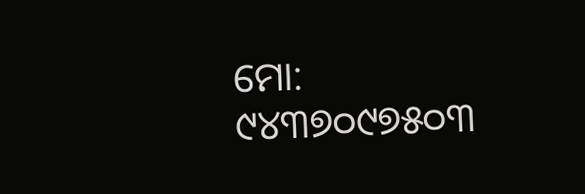ମୋ: ୯୪୩୭୦୯୭୫୦୩